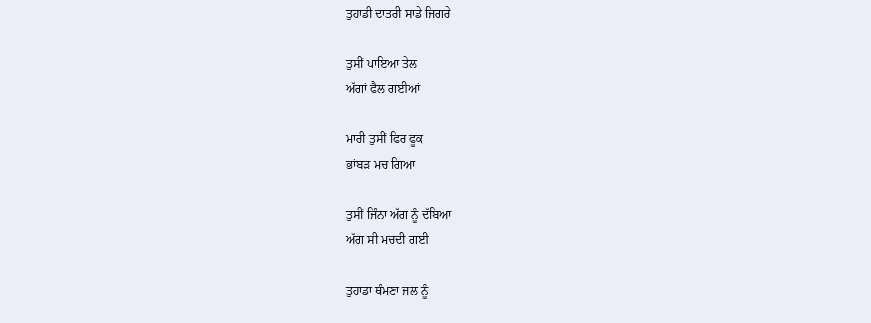ਤੁਹਾਡੀ ਦਾਤਰੀ ਸਾਡੇ ਜਿਗਰੇ

ਤੁਸੀਂ ਪਾਇਆ ਤੇਲ
ਅੱਗਾਂ ਫੈਲ ਗਈਆਂ

ਮਾਰੀ ਤੁਸੀਂ ਫਿਰ ਫੂਕ
ਭਾਂਬੜ ਮਚ ਗਿਆ

ਤੁਸੀਂ ਜਿੰਨਾ ਅੱਗ ਨੂੰ ਦੱਬਿਆ
ਅੱਗ ਸੀ ਮਚਦੀ ਗਈ

ਤੁਹਾਡਾ ਥੰਮਣਾ ਜਲ ਨੂੰ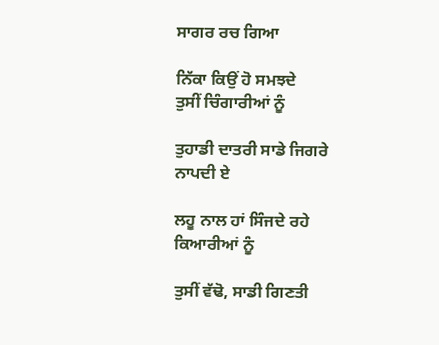ਸਾਗਰ ਰਚ ਗਿਆ

ਨਿੱਕਾ ਕਿਉਂ ਹੋ ਸਮਝਦੇ
ਤੁਸੀਂ ਚਿੰਗਾਰੀਆਂ ਨੂੰ

ਤੁਹਾਡੀ ਦਾਤਰੀ ਸਾਡੇ ਜਿਗਰੇ
ਨਾਪਦੀ ਏ

ਲਹੂ ਨਾਲ ਹਾਂ ਸਿੰਜਦੇ ਰਹੇ
ਕਿਆਰੀਆਂ ਨੂੰ

ਤੁਸੀਂ ਵੱਢੋ, ਸਾਡੀ ਗਿਣਤੀ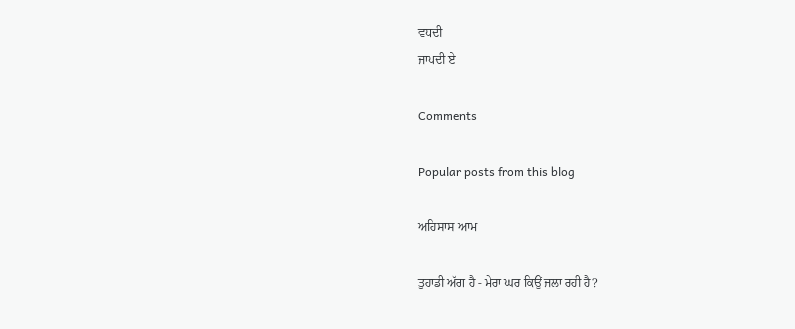ਵਧਦੀ
ਜਾਪਦੀ ਏ

Comments

Popular posts from this blog

ਅਹਿਸਾਸ ਆਮ

ਤੁਹਾਡੀ ਅੱਗ ਹੈ - ਮੇਰਾ ਘਰ ਕਿਉਂ ਜਲਾ ਰਹੀ ਹੈ?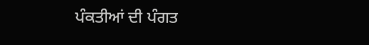ਪੰਕਤੀਆਂ ਦੀ ਪੰਗਤ